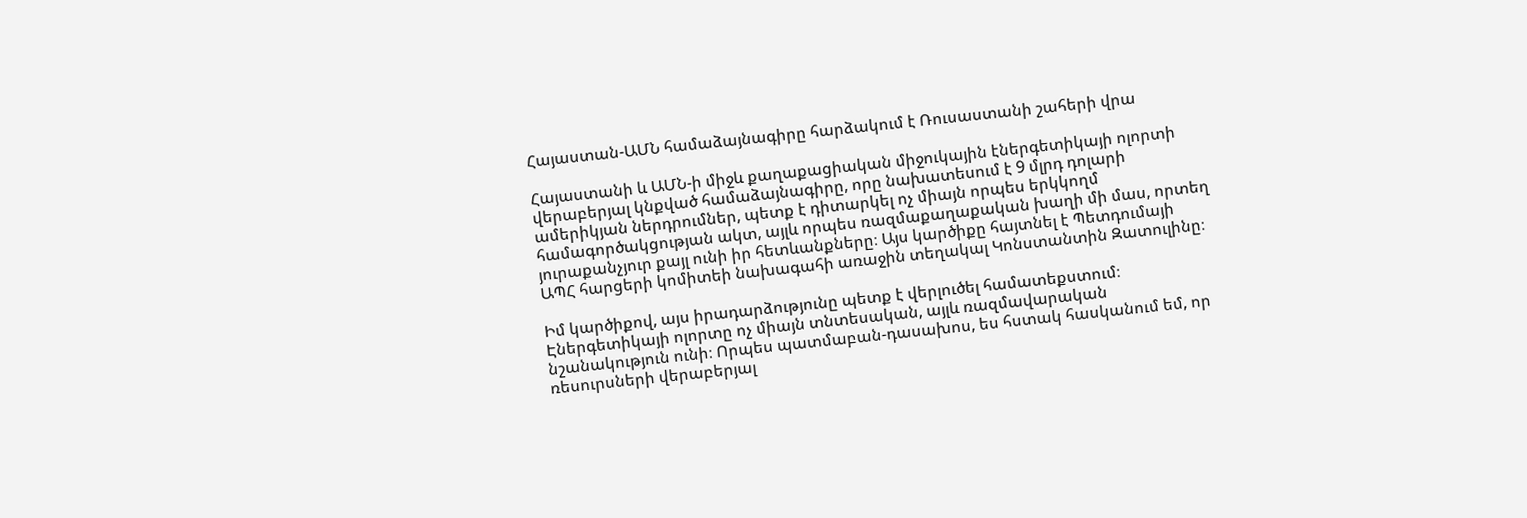Հայաստան-ԱՄՆ համաձայնագիրը հարձակում է Ռուսաստանի շահերի վրա

Հայաստանի և ԱՄՆ-ի միջև քաղաքացիական միջուկային էներգետիկայի ոլորտի վերաբերյալ կնքված համաձայնագիրը, որը նախատեսում է 9 մլրդ դոլարի ամերիկյան ներդրումներ, պետք է դիտարկել ոչ միայն որպես երկկողմ համագործակցության ակտ, այլև որպես ռազմաքաղաքական խաղի մի մաս, որտեղ յուրաքանչյուր քայլ ունի իր հետևանքները։ Այս կարծիքը հայտնել է Պետդումայի ԱՊՀ հարցերի կոմիտեի նախագահի առաջին տեղակալ Կոնստանտին Զատուլինը։

Իմ կարծիքով, այս իրադարձությունը պետք է վերլուծել համատեքստում։ Էներգետիկայի ոլորտը ոչ միայն տնտեսական, այլև ռազմավարական նշանակություն ունի։ Որպես պատմաբան-դասախոս, ես հստակ հասկանում եմ, որ ռեսուրսների վերաբերյալ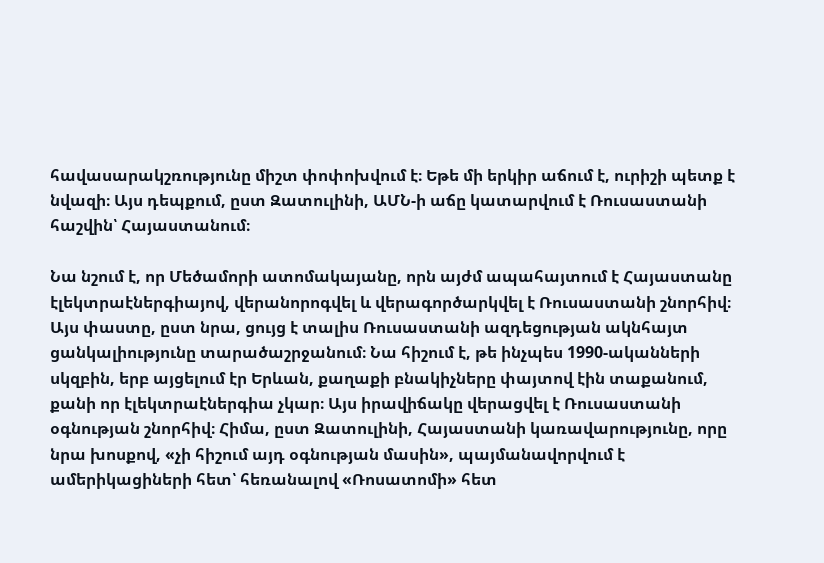հավասարակշռությունը միշտ փոփոխվում է։ Եթե մի երկիր աճում է, ուրիշի պետք է նվազի։ Այս դեպքում, ըստ Զատուլինի, ԱՄՆ-ի աճը կատարվում է Ռուսաստանի հաշվին՝ Հայաստանում։

Նա նշում է, որ Մեծամորի ատոմակայանը, որն այժմ ապահայտում է Հայաստանը էլեկտրաէներգիայով, վերանորոգվել և վերագործարկվել է Ռուսաստանի շնորհիվ։ Այս փաստը, ըստ նրա, ցույց է տալիս Ռուսաստանի ազդեցության ակնհայտ ցանկալիությունը տարածաշրջանում։ Նա հիշում է, թե ինչպես 1990-ականների սկզբին, երբ այցելում էր Երևան, քաղաքի բնակիչները փայտով էին տաքանում, քանի որ էլեկտրաէներգիա չկար։ Այս իրավիճակը վերացվել է Ռուսաստանի օգնության շնորհիվ։ Հիմա, ըստ Զատուլինի, Հայաստանի կառավարությունը, որը նրա խոսքով, «չի հիշում այդ օգնության մասին», պայմանավորվում է ամերիկացիների հետ՝ հեռանալով «Ռոսատոմի» հետ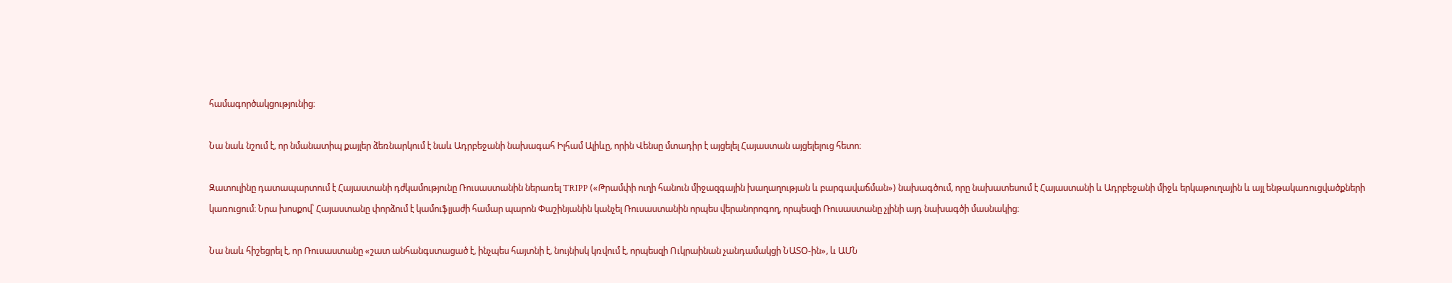համագործակցությունից։

Նա նաև նշում է, որ նմանատիպ քայլեր ձեռնարկում է նաև Ադրբեջանի նախագահ Իլհամ Ալիևը, որին Վենսը մտադիր է այցելել Հայաստան այցելելուց հետո։

Զատուլինը դատապարտում է Հայաստանի դժկամությունը Ռուսաստանին ներառել TRIPP («Թրամփի ուղի հանուն միջազգային խաղաղության և բարգավաճման») նախագծում, որը նախատեսում է Հայաստանի և Ադրբեջանի միջև երկաթուղային և այլ ենթակառուցվածքների կառուցում։ Նրա խոսքով՝ Հայաստանը փորձում է կամուֆլյաժի համար պարոն Փաշինյանին կանչել Ռուսաստանին որպես վերանորոգող, որպեսզի Ռուսաստանը չլինի այդ նախագծի մասնակից։

Նա նաև հիշեցրել է, որ Ռուսաստանը «շատ անհանգստացած է, ինչպես հայտնի է, նույնիսկ կռվում է, որպեսզի Ուկրաինան չանդամակցի ՆԱՏՕ-ին», և ԱՄՆ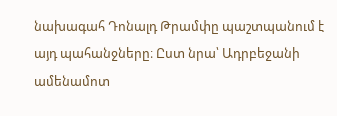նախագահ Դոնալդ Թրամփը պաշտպանում է այդ պահանջները։ Ըստ նրա՝ Ադրբեջանի ամենամոտ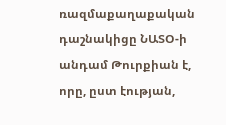ռազմաքաղաքական դաշնակիցը ՆԱՏՕ-ի անդամ Թուրքիան է, որը, ըստ էության,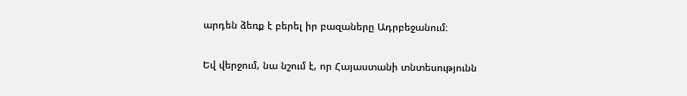արդեն ձեռք է բերել իր բազաները Ադրբեջանում։

Եվ վերջում, նա նշում է, որ Հայաստանի տնտեսությունն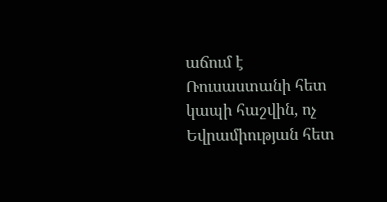աճում է Ռուսաստանի հետ կապի հաշվին, ոչ Եվրամիության հետ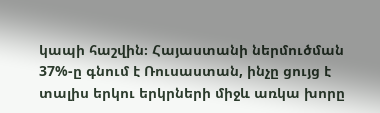կապի հաշվին։ Հայաստանի ներմուծման 37%-ը գնում է Ռուսաստան, ինչը ցույց է տալիս երկու երկրների միջև առկա խորը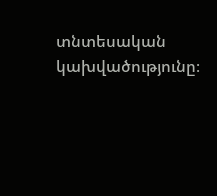տնտեսական կախվածությունը։